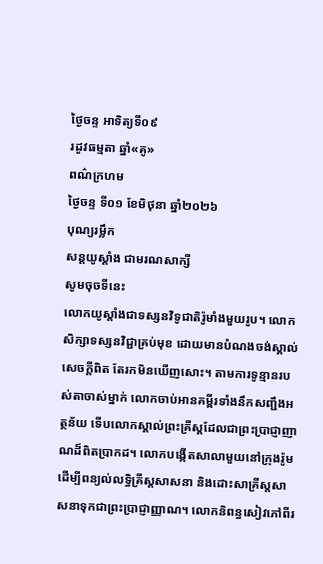ថ្ងៃចន្ទ អាទិត្យទី០៩
រដូវធម្មតា ឆ្នាំ«គូ»
ពណ៌ក្រហម
ថ្ងៃចន្ទ ទី០១ ខែមិថុនា ឆ្នាំ២០២៦
បុណ្យរម្លឹក
សន្តយូស្តាំង ជាមរណសាក្សី
សូមចុចទីនេះ
លោកយូស្តាំងជាទស្សនវិទូជាតិរ៉ូមាំងមួយរូប។ លោកសិក្សាទស្សនវិជ្ជាគ្រប់មុខ ដោយមានបំណងចង់ស្គាល់សេចក្តីពិត តែរកមិនឃើញសោះ។ តាមការទូន្មានរបស់តាចាស់ម្នាក់ លោកចាប់អានគម្ពីរទាំងនឹកសញ្ជឹងអត្ថន័យ ទើបលោកស្គាល់ព្រះគ្រីស្តដែលជាព្រះប្រាជ្ញាញាណដ៏ពិតប្រាកដ។ លោកបង្កើតសាលាមួយនៅក្រុងរ៉ូមដើម្បីពន្យល់លទ្ធិគ្រីស្តសាសនា និងដោះសាគ្រីស្តសាសនាទុកជាព្រះប្រាជ្ញាញ្ញាណ។ លោកនិពន្ធសៀវភៅពីរ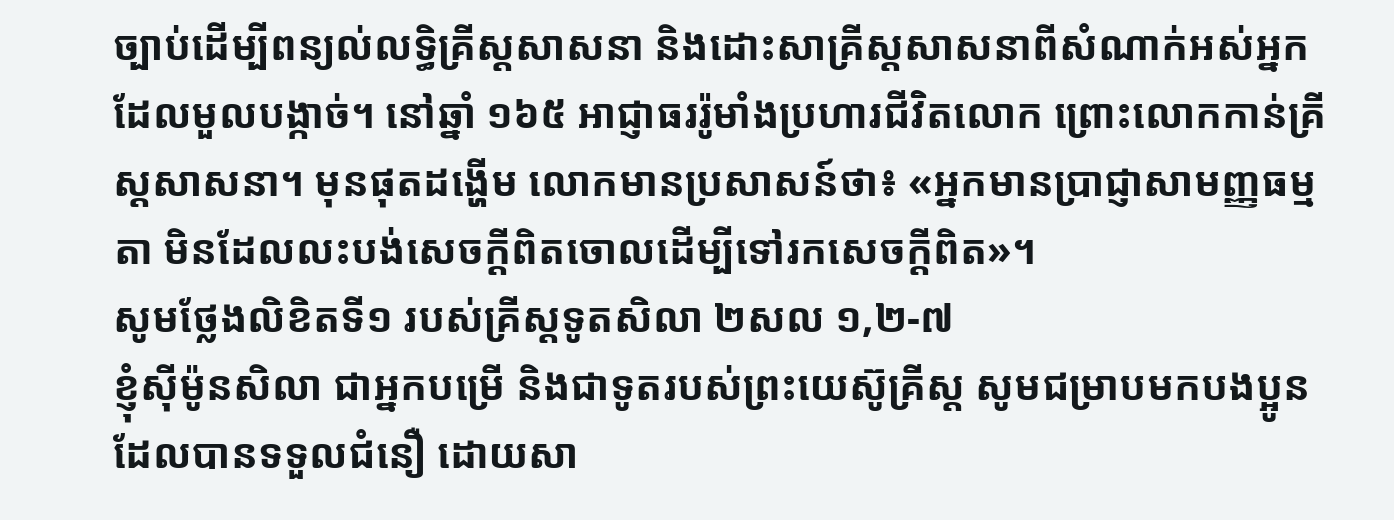ច្បាប់ដើម្បីពន្យល់លទ្ធិគ្រីស្តសាសនា និងដោះសាគ្រីស្តសាសនាពីសំណាក់អស់អ្នកដែលមួលបង្កាច់។ នៅឆ្នាំ ១៦៥ អាជ្ញាធររ៉ូមាំងប្រហារជីវិតលោក ព្រោះលោកកាន់គ្រីស្តសាសនា។ មុនផុតដង្ហើម លោកមានប្រសាសន៍ថា៖ «អ្នកមានប្រាជ្ញាសាមញ្ញធម្មតា មិនដែលលះបង់សេចក្តីពិតចោលដើម្បីទៅរកសេចក្តីពិត»។
សូមថ្លែងលិខិតទី១ របស់គ្រីស្តទូតសិលា ២សល ១,២-៧
ខ្ញុំស៊ីម៉ូនសិលា ជាអ្នកបម្រើ និងជាទូតរបស់ព្រះយេស៊ូគ្រីស្ត សូមជម្រាបមកបងប្អូនដែលបានទទួលជំនឿ ដោយសា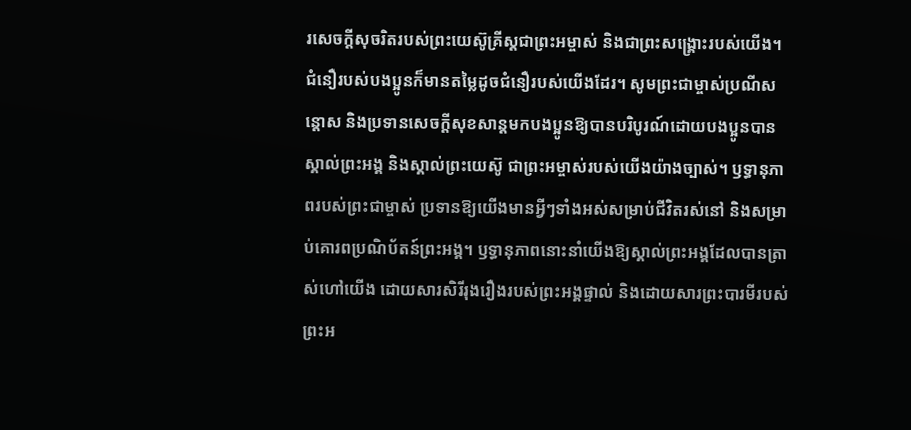រសេចក្តីសុចរិតរបស់ព្រះយេស៊ូគ្រីស្តជាព្រះអម្ចាស់ និងជាព្រះសង្គ្រោះរបស់យើង។ ជំនឿរបស់បងប្អូនក៏មានតម្លៃដូចជំនឿរបស់យើងដែរ។ សូមព្រះជាម្ចាស់ប្រណីសន្តោស និងប្រទានសេចក្តីសុខសាន្តមកបងប្អូនឱ្យបានបរិបូរណ៍ដោយបងប្អូនបានស្គាល់ព្រះអង្គ និងស្គាល់ព្រះយេស៊ូ ជាព្រះអម្ចាស់របស់យើងយ៉ាងច្បាស់។ ឫទ្ធានុភាពរបស់ព្រះជាម្ចាស់ ប្រទានឱ្យយើងមានអ្វីៗទាំងអស់សម្រាប់ជីវិតរស់នៅ និងសម្រាប់គោរពប្រណិប័តន៍ព្រះអង្គ។ ឫទ្ធានុភាពនោះនាំយើងឱ្យស្គាល់ព្រះអង្គដែលបានត្រាស់ហៅយើង ដោយសារសិរីរុងរឿងរបស់ព្រះអង្គផ្ទាល់ និងដោយសារព្រះបារមីរបស់ព្រះអ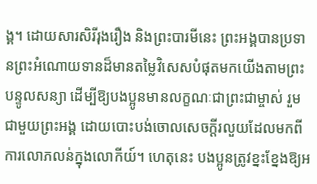ង្គ។ ដោយសារសិរីរុងរឿង និងព្រះបារមីនេះ ព្រះអង្គបានប្រទានព្រះអំណោយទានដ៏មានតម្លៃវិសេសបំផុតមកយើងតាមព្រះបន្ទូលសន្យា ដើម្បីឱ្យបងប្អូនមានលក្ខណៈជាព្រះជាម្ចាស់ រួមជាមួយព្រះអង្គ ដោយបោះបង់ចោលសេចក្តីរលួយដែលមកពីការលោភលន់ក្នុងលោកីយ៍។ ហេតុនេះ បងប្អូនត្រូវខ្នះខ្នែងឱ្យអ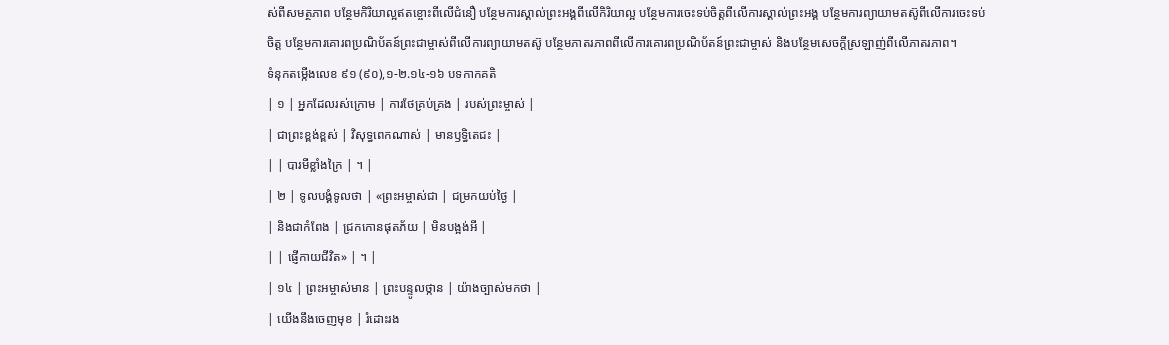ស់ពីសមត្ថភាព បន្ថែមកិរិយាល្អឥតខ្ចោះពីលើជំនឿ បន្ថែមការស្គាល់ព្រះអង្គពីលើកិរិយាល្អ បន្ថែមការចេះទប់ចិត្តពីលើការស្គាល់ព្រះអង្គ បន្ថែមការព្យាយាមតស៊ូពីលើការចេះទប់ចិត្ដ បន្ថែមការគោរពប្រណិប័តន៍ព្រះជាម្ចាស់ពីលើការព្យាយាមតស៊ូ បន្ថែមភាតរភាពពីលើការគោរពប្រណិប័តន៍ព្រះជាម្ចាស់ និងបន្ថែមសេចក្តីស្រឡាញ់ពីលើភាតរភាព។
ទំនុកតម្កើងលេខ ៩១ (៩០),១-២.១៤-១៦ បទកាកគតិ
| ១ | អ្នកដែលរស់ក្រោម | ការថែគ្រប់គ្រង | របស់ព្រះម្ចាស់ |
| ជាព្រះខ្ពង់ខ្ពស់ | វិសុទ្ធពេកណាស់ | មានឫទ្ធិតេជះ |
| | បារមីខ្លាំងក្រៃ | ។ |
| ២ | ទូលបង្គំទូលថា | «ព្រះអម្ចាស់ជា | ជម្រកយប់ថ្ងៃ |
| និងជាកំពែង | ជ្រកកោនផុតភ័យ | មិនបង្អង់អី |
| | ផ្ញើកាយជីវិត» | ។ |
| ១៤ | ព្រះអម្ចាស់មាន | ព្រះបន្ទូលថ្កាន | យ៉ាងច្បាស់មកថា |
| យើងនឹងចេញមុខ | រំដោះរង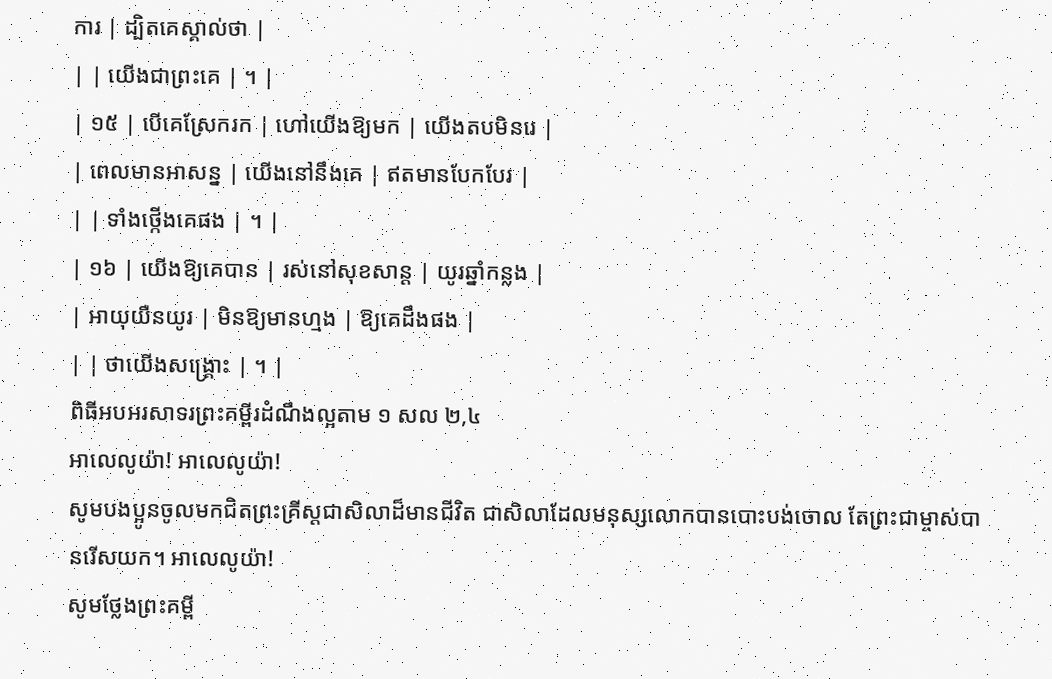ការ | ដ្បិតគេស្គាល់ថា |
| | យើងជាព្រះគេ | ។ |
| ១៥ | បើគេស្រែករក | ហៅយើងឱ្យមក | យើងតបមិនរេ |
| ពេលមានអាសន្ន | យើងនៅនឹងគេ | ឥតមានបែកបែរ |
| | ទាំងថ្កើងគេផង | ។ |
| ១៦ | យើងឱ្យគេបាន | រស់នៅសុខសាន្ត | យូរឆ្នាំកន្លង |
| អាយុយឺនយូរ | មិនឱ្យមានហ្មង | ឱ្យគេដឹងផង |
| | ថាយើងសង្គ្រោះ | ។ |
ពិធីអបអរសាទរព្រះគម្ពីរដំណឹងល្អតាម ១ សល ២,៤
អាលេលូយ៉ា! អាលេលូយ៉ា!
សូមបងប្អូនចូលមកជិតព្រះគ្រីស្តជាសិលាដ៏មានជីវិត ជាសិលាដែលមនុស្សលោកបានបោះបង់ចោល តែព្រះជាម្ចាស់បានរើសយក។ អាលេលូយ៉ា!
សូមថ្លែងព្រះគម្ពី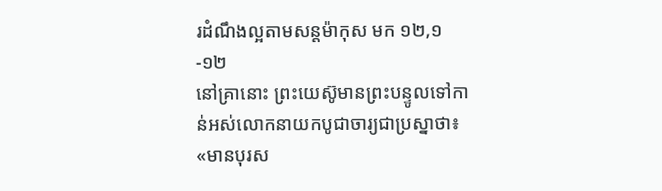រដំណឹងល្អតាមសន្តម៉ាកុស មក ១២,១-១២
នៅគ្រានោះ ព្រះយេស៊ូមានព្រះបន្ទូលទៅកាន់អស់លោកនាយកបូជាចារ្យជាប្រស្នាថា៖ «មានបុរស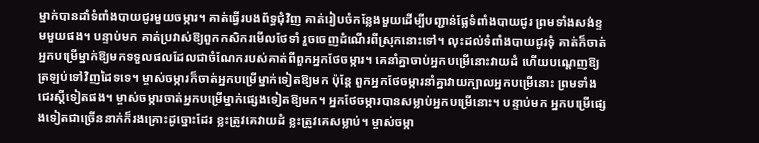ម្នាក់បានដាំទំពាំងបាយជូរមួយចម្ការ។ គាត់ធ្វើរបងព័ទ្ធជុំវិញ គាត់រៀបចំកន្លែងមួយដើម្បីបញ្ជាន់ផ្លែទំពាំងបាយជូរ ព្រមទាំងសង់ខ្ទមមួយផង។ បន្ទាប់មក គាត់ប្រវាស់ឱ្យពួកកសិករមើលថែទាំ រួចចេញដំណើរពីស្រុកនោះទៅ។ លុះដល់ទំពាំងបាយជូរទុំ គាត់ក៏ចាត់អ្នកបម្រើម្នាក់ឱ្យមកទទួលផលដែលជាចំណែករបស់គាត់ពីពួកអ្នកថែចម្ការ។ គេនាំគ្នាចាប់អ្នកបម្រើនោះវាយដំ ហើយបណ្តេញឱ្យត្រឡប់ទៅវិញដៃទទេ។ ម្ចាស់ចម្ការក៏ចាត់អ្នកបម្រើម្នាក់ទៀតឱ្យមក ប៉ុន្តែ ពួកអ្នកថែចម្ការនាំគ្នាវាយក្បាលអ្នកបម្រើនោះ ព្រមទាំងជេរស្តីទៀតផង។ ម្ចាស់ចម្ការចាត់អ្នកបម្រើម្នាក់ផ្សេងទៀតឱ្យមក។ អ្នកថែចម្ការបានសម្លាប់អ្នកបម្រើនោះ។ បន្ទាប់មក អ្នកបម្រើផ្សេងទៀតជាច្រើននាក់ក៏រងគ្រោះដូច្នោះដែរ ខ្លះត្រូវគេវាយដំ ខ្លះត្រូវគេសម្លាប់។ ម្ចាស់ចម្កា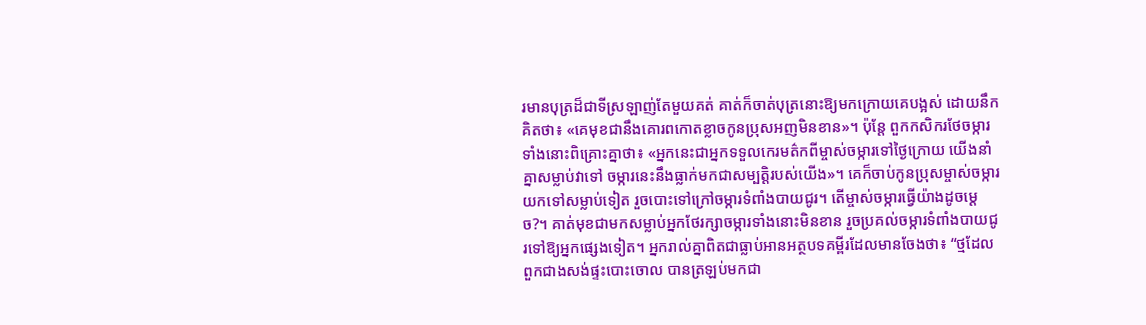រមានបុត្រដ៏ជាទីស្រឡាញ់តែមួយគត់ គាត់ក៏ចាត់បុត្រនោះឱ្យមកក្រោយគេបង្អស់ ដោយនឹកគិតថា៖ «គេមុខជានឹងគោរពកោតខ្លាចកូនប្រុសអញមិនខាន»។ ប៉ុន្តែ ពួកកសិករថែចម្ការទាំងនោះពិគ្រោះគ្នាថា៖ «អ្នកនេះជាអ្នកទទួលកេរមត៌កពីម្ចាស់ចម្ការទៅថ្ងៃក្រោយ យើងនាំគ្នាសម្លាប់វាទៅ ចម្ការនេះនឹងធ្លាក់មកជាសម្បត្តិរបស់យើង»។ គេក៏ចាប់កូនប្រុសម្ចាស់ចម្ការយកទៅសម្លាប់ទៀត រួចបោះទៅក្រៅចម្ការទំពាំងបាយជូរ។ តើម្ចាស់ចម្ការធ្វើយ៉ាងដូចម្តេច?។ គាត់មុខជាមកសម្លាប់អ្នកថែរក្សាចម្ការទាំងនោះមិនខាន រួចប្រគល់ចម្ការទំពាំងបាយជូរទៅឱ្យអ្នកផ្សេងទៀត។ អ្នករាល់គ្នាពិតជាធ្លាប់អានអត្ថបទគម្ពីរដែលមានចែងថា៖ “ថ្មដែលពួកជាងសង់ផ្ទះបោះចោល បានត្រឡប់មកជា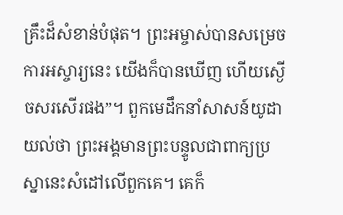គ្រឹះដ៏សំខាន់បំផុត។ ព្រះអម្ចាស់បានសម្រេចការអស្ចារ្យនេះ យើងក៏បានឃើញ ហើយស្ងើចសរសើរផង”។ ពួកមេដឹកនាំសាសន៍យូដាយល់ថា ព្រះអង្គមានព្រះបន្ទូលជាពាក្យប្រស្នានេះសំដៅលើពួកគេ។ គេក៏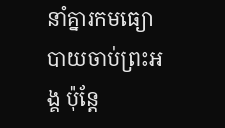នាំគ្នារកមធ្យោបាយចាប់ព្រះអង្គ ប៉ុន្តែ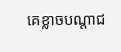គេខ្លាចបណ្តាជ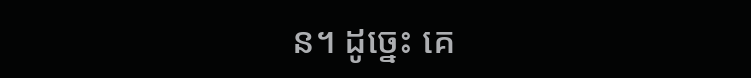ន។ ដូច្នេះ គេ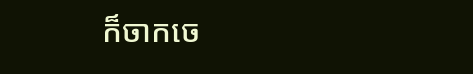ក៏ចាកចេ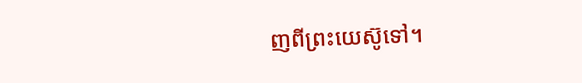ញពីព្រះយេស៊ូទៅ។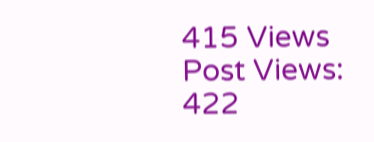415 Views
Post Views:
422